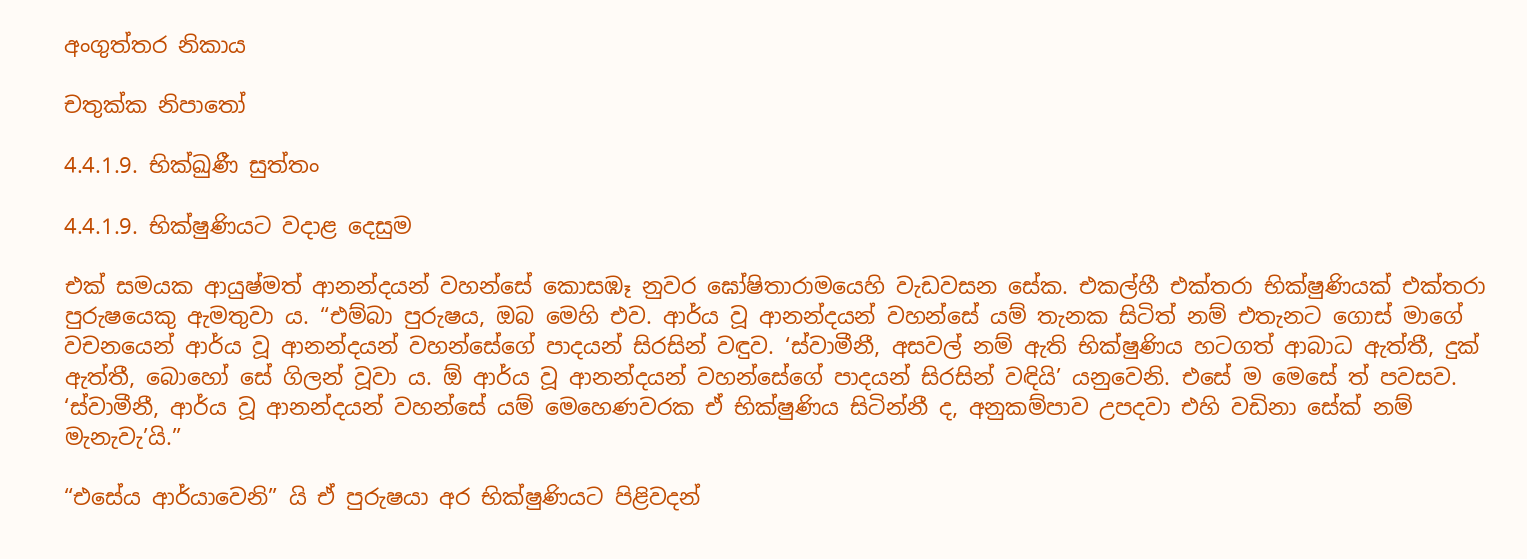අංගුත්තර නිකාය

චතුක්ක නිපාතෝ

4.4.1.9. භික්ඛුණී සුත්තං

4.4.1.9. භික්ෂුණියට වදාළ දෙසුම

එක් සමයක ආයුෂ්මත් ආනන්දයන් වහන්සේ කොසඹෑ නුවර ඝෝෂිතාරාමයෙහි වැඩවසන සේක. එකල්හී එක්තරා භික්ෂුණියක් එක්තරා පුරුෂයෙකු ඇමතුවා ය. “එම්බා පුරුෂය, ඔබ මෙහි එව. ආර්ය වූ ආනන්දයන් වහන්සේ යම් තැනක සිටිත් නම් එතැනට ගොස් මාගේ වචනයෙන් ආර්ය වූ ආනන්දයන් වහන්සේගේ පාදයන් සිරසින් වඳුව. ‘ස්වාමීනී, අසවල් නම් ඇති භික්ෂුණිය හටගත් ආබාධ ඇත්තී, දුක් ඇත්තී, බොහෝ සේ ගිලන් වූවා ය. ඕ ආර්ය වූ ආනන්දයන් වහන්සේගේ පාදයන් සිරසින් වඳියි’ යනුවෙනි. එසේ ම මෙසේ ත් පවසව. ‘ස්වාමීනී, ආර්ය වූ ආනන්දයන් වහන්සේ යම් මෙහෙණවරක ඒ භික්ෂුණිය සිටින්නී ද, අනුකම්පාව උපදවා එහි වඩිනා සේක් නම් මැනැවැ’යි.”

“එසේය ආර්යාවෙනි” යි ඒ පුරුෂයා අර භික්ෂුණියට පිළිවදන්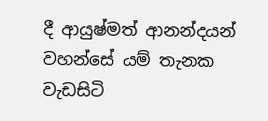දී ආයුෂ්මත් ආනන්දයන් වහන්සේ යම් තැනක වැඩසිටි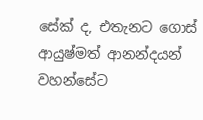සේක් ද, එතැනට ගොස් ආයුෂ්මත් ආනන්දයන් වහන්සේට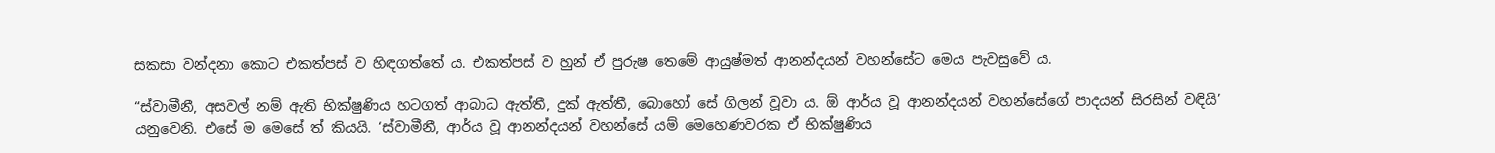සකසා වන්දනා කොට එකත්පස් ව හිඳගත්තේ ය. එකත්පස් ව හුන් ඒ පුරුෂ තෙමේ ආයුෂ්මත් ආනන්දයන් වහන්සේට මෙය පැවසුවේ ය.

“ස්වාමීනී, අසවල් නම් ඇති භික්ෂුණිය හටගත් ආබාධ ඇත්තී, දුක් ඇත්තී, බොහෝ සේ ගිලන් වූවා ය. ඕ ආර්ය වූ ආනන්දයන් වහන්සේගේ පාදයන් සිරසින් වඳියි’ යනුවෙනි. එසේ ම මෙසේ ත් කියයි. ‘ස්වාමීනී, ආර්ය වූ ආනන්දයන් වහන්සේ යම් මෙහෙණවරක ඒ භික්ෂුණිය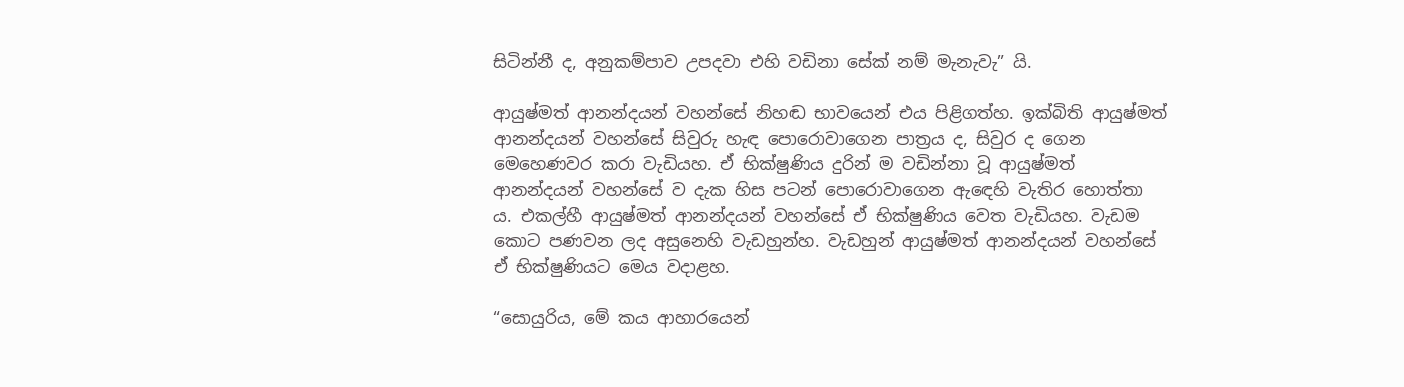සිටින්නී ද, අනුකම්පාව උපදවා එහි වඩිනා සේක් නම් මැනැවැ” යි.

ආයුෂ්මත් ආනන්දයන් වහන්සේ නිහඬ භාවයෙන් එය පිළිගත්හ. ඉක්බිති ආයුෂ්මත් ආනන්දයන් වහන්සේ සිවුරු හැඳ පොරොවාගෙන පාත්‍රය ද, සිවුර ද ගෙන මෙහෙණවර කරා වැඩියහ. ඒ භික්ෂුණිය දුරින් ම වඩින්නා වූ ආයුෂ්මත් ආනන්දයන් වහන්සේ ව දැක හිස පටන් පොරොවාගෙන ඇඳෙහි වැතිර හොත්තා ය. එකල්හී ආයුෂ්මත් ආනන්දයන් වහන්සේ ඒ භික්ෂුණිය වෙත වැඩියහ. වැඩම කොට පණවන ලද අසුනෙහි වැඩහුන්හ. වැඩහුන් ආයුෂ්මත් ආනන්දයන් වහන්සේ ඒ භික්ෂුණියට මෙය වදාළහ.

“සොයුරිය, මේ කය ආහාරයෙන්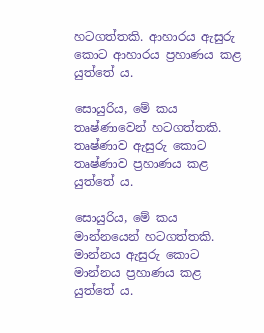හටගත්තකි. ආහාරය ඇසුරු කොට ආහාරය ප්‍රහාණය කළ යුත්තේ ය.

සොයුරිය, මේ කය තෘෂ්ණාවෙන් හටගත්තකි. තෘෂ්ණාව ඇසුරු කොට තෘෂ්ණාව ප්‍රහාණය කළ යුත්තේ ය.

සොයුරිය, මේ කය මාන්නයෙන් හටගත්තකි. මාන්නය ඇසුරු කොට මාන්නය ප්‍රහාණය කළ යුත්තේ ය.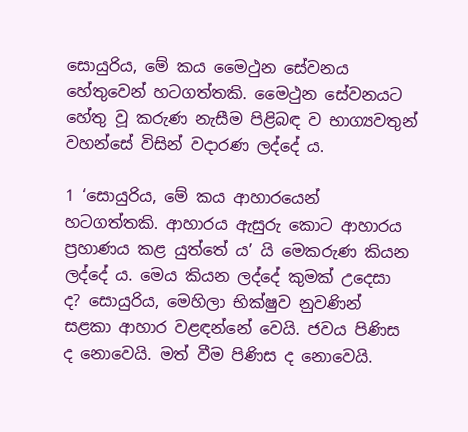සොයුරිය, මේ කය මෛථුන සේවනය හේතුවෙන් හටගත්තකි. මෛථුන සේවනයට හේතු වූ කරුණ නැසීම පිළිබඳ ව භාග්‍යවතුන් වහන්සේ විසින් වදාරණ ලද්දේ ය.

1 ‘සොයුරිය, මේ කය ආහාරයෙන් හටගත්තකි. ආහාරය ඇසුරු කොට ආහාරය ප්‍රහාණය කළ යුත්තේ ය’ යි මෙකරුණ කියන ලද්දේ ය. මෙය කියන ලද්දේ කුමක් උදෙසා ද? සොයුරිය, මෙහිලා භික්ෂුව නුවණින් සළකා ආහාර වළඳන්නේ වෙයි. ජවය පිණිස ද නොවෙයි. මත් වීම පිණිස ද නොවෙයි.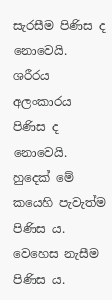සැරසීම පිණිස ද නොවෙයි. ශරීරය අලංකාරය පිණිස ද නොවෙයි. හුදෙක් මේ කයෙහි පැවැත්ම පිණිස ය. වෙහෙස නැසීම පිණිස ය.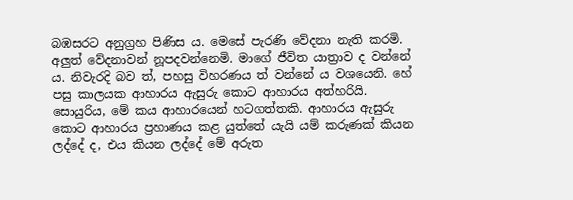බඹසරට අනුග්‍රහ පිණිස ය. මෙසේ පැරණි වේදනා නැති කරමි. අලුත් වේදනාවන් නූපදවන්නෙමි. මාගේ ජීවිත යාත්‍රාව ද වන්නේ ය. නිවැරදි බව ත්, පහසු විහරණය ත් වන්නේ ය වශයෙනි. හේ පසු කාලයක ආහාරය ඇසුරු කොට ආහාරය අත්හරියි. සොයුරිය, මේ කය ආහාරයෙන් හටගත්තකි. ආහාරය ඇසුරු කොට ආහාරය ප්‍රහාණය කළ යුත්තේ යැයි යම් කරුණක් කියන ලද්දේ ද, එය කියන ලද්දේ මේ අරුත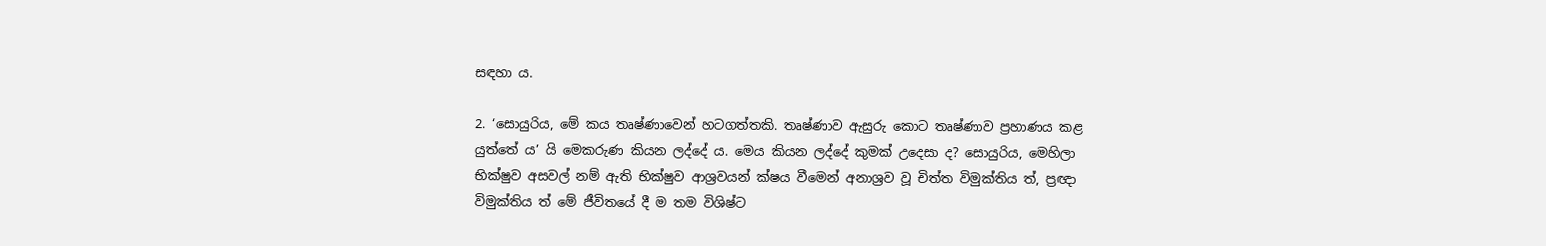සඳහා ය.

2. ‘සොයුරිය, මේ කය තෘෂ්ණාවෙන් හටගත්තකි. තෘෂ්ණාව ඇසුරු කොට තෘෂ්ණාව ප්‍රහාණය කළ යුත්තේ ය’ යි මෙකරුණ කියන ලද්දේ ය. මෙය කියන ලද්දේ කුමක් උදෙසා ද? සොයුරිය, මෙහිලා භික්ෂුව අසවල් නම් ඇති භික්ෂුව ආශ්‍රවයන් ක්ෂය වීමෙන් අනාශ්‍රව වූ චිත්ත විමුක්තිය ත්, ප්‍රඥා විමුක්තිය ත් මේ ජීවිතයේ දී ම තම විශිෂ්ට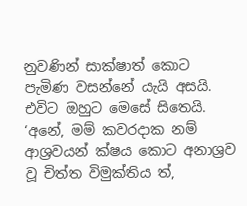නුවණින් සාක්ෂාත් කොට පැමිණ වසන්නේ යැයි අසයි. එවිට ඔහුට මෙසේ සිතෙයි. ‘අනේ, මම් කවරදාක නම් ආශ්‍රවයන් ක්ෂය කොට අනාශ්‍රව වූ චිත්ත විමුක්තිය ත්,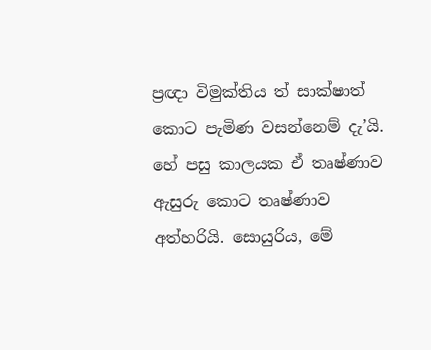ප්‍රඥා විමුක්තිය ත් සාක්ෂාත් කොට පැමිණ වසන්නෙම් දැ’යි. හේ පසු කාලයක ඒ තෘෂ්ණාව ඇසුරු කොට තෘෂ්ණාව අත්හරියි. සොයුරිය, මේ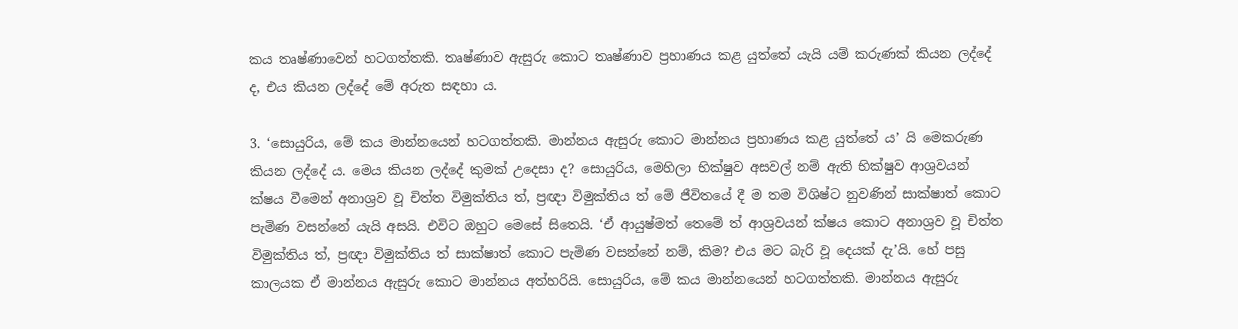කය තෘෂ්ණාවෙන් හටගත්තකි. තෘෂ්ණාව ඇසුරු කොට තෘෂ්ණාව ප්‍රහාණය කළ යුත්තේ යැයි යම් කරුණක් කියන ලද්දේ ද, එය කියන ලද්දේ මේ අරුත සඳහා ය.

3. ‘සොයුරිය, මේ කය මාන්නයෙන් හටගත්තකි. මාන්නය ඇසුරු කොට මාන්නය ප්‍රහාණය කළ යුත්තේ ය’ යි මෙකරුණ කියන ලද්දේ ය. මෙය කියන ලද්දේ කුමක් උදෙසා ද? සොයුරිය, මෙහිලා භික්ෂුව අසවල් නම් ඇති භික්ෂුව ආශ්‍රවයන් ක්ෂය වීමෙන් අනාශ්‍රව වූ චිත්ත විමුක්තිය ත්, ප්‍රඥා විමුක්තිය ත් මේ ජීවිතයේ දී ම තම විශිෂ්ට නුවණින් සාක්ෂාත් කොට පැමිණ වසන්නේ යැයි අසයි. එවිට ඔහුට මෙසේ සිතෙයි. ‘ඒ ආයුෂ්මත් තෙමේ ත් ආශ්‍රවයන් ක්ෂය කොට අනාශ්‍රව වූ චිත්ත විමුක්තිය ත්, ප්‍රඥා විමුක්තිය ත් සාක්ෂාත් කොට පැමිණ වසන්නේ නම්, කිම? එය මට බැරි වූ දෙයක් දැ’යි. හේ පසු කාලයක ඒ මාන්නය ඇසුරු කොට මාන්නය අත්හරියි. සොයුරිය, මේ කය මාන්නයෙන් හටගත්තකි. මාන්නය ඇසුරු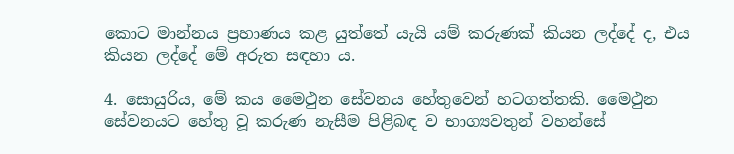කොට මාන්නය ප්‍රහාණය කළ යුත්තේ යැයි යම් කරුණක් කියන ලද්දේ ද, එය කියන ලද්දේ මේ අරුත සඳහා ය.

4. සොයුරිය, මේ කය මෛථුන සේවනය හේතුවෙන් හටගත්තකි. මෛථුන සේවනයට හේතු වූ කරුණ නැසීම පිළිබඳ ව භාග්‍යවතුන් වහන්සේ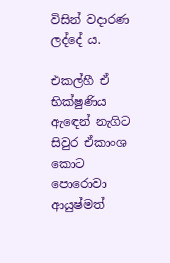විසින් වදාරණ ලද්දේ ය.

එකල්හී ඒ භික්ෂුණිය ඇඳෙන් නැගිට සිවුර ඒකාංශ කොට පොරොවා ආයුෂ්මත්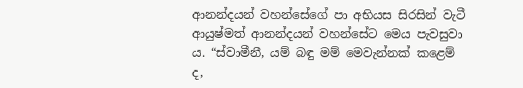ආනන්දයන් වහන්සේගේ පා අභියස සිරසින් වැටී ආයුෂ්මත් ආනන්දයන් වහන්සේට මෙය පැවසුවා ය. “ස්වාමීනී, යම් බඳු මම් මෙවැන්නක් කළෙම් ද,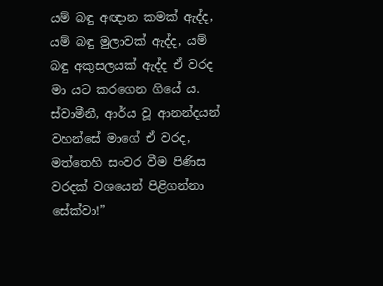යම් බඳු අඥාන කමක් ඇද්ද, යම් බඳු මුලාවක් ඇද්ද, යම් බඳු අකුසලයක් ඇද්ද ඒ වරද මා යට කරගෙන ගියේ ය. ස්වාමීනී, ආර්ය වූ ආනන්දයන් වහන්සේ මාගේ ඒ වරද, මත්තෙහි සංවර වීම පිණිස වරදක් වශයෙන් පිළිගන්නා සේක්වා!”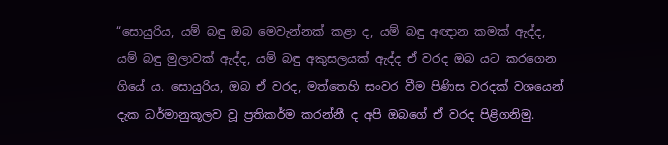“සොයුරිය, යම් බඳු ඔබ මෙවැන්නක් කළා ද, යම් බඳු අඥාන කමක් ඇද්ද, යම් බඳු මුලාවක් ඇද්ද, යම් බඳු අකුසලයක් ඇද්ද ඒ වරද ඔබ යට කරගෙන ගියේ ය. සොයුරිය, ඔබ ඒ වරද, මත්තෙහි සංවර වීම පිණිස වරදක් වශයෙන් දැක ධර්මානුකූලව වූ ප්‍රතිකර්ම කරන්නී ද අපි ඔබගේ ඒ වරද පිළිගනිමු.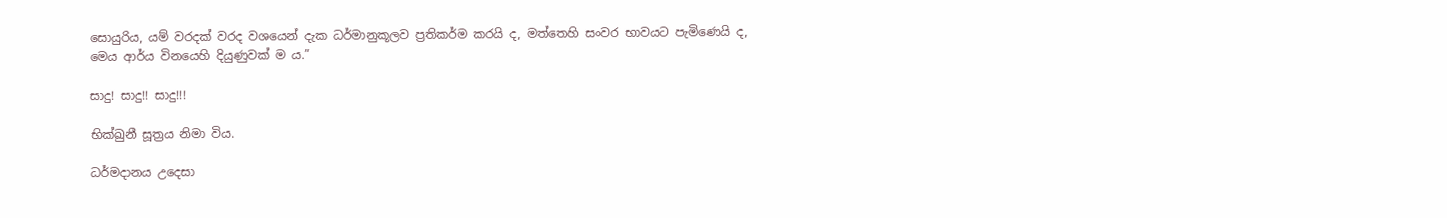සොයුරිය, යම් වරදක් වරද වශයෙන් දැක ධර්මානුකූලව ප්‍රතිකර්ම කරයි ද, මත්තෙහි සංවර භාවයට පැමිණෙයි ද, මෙය ආර්ය විනයෙහි දියුණුවක් ම ය.”

සාදු! සාදු!! සාදු!!!

භික්ඛුනී සූත්‍රය නිමා විය.

ධර්මදානය උදෙසා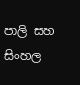පාලි සහ සිංහල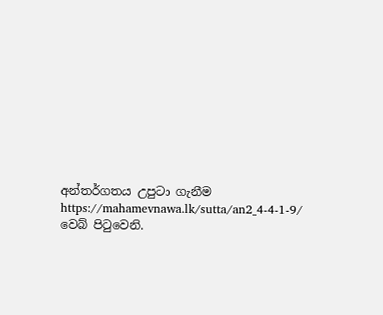අන්තර්ගතය උපුටා ගැනීම https://mahamevnawa.lk/sutta/an2_4-4-1-9/ වෙබ් පිටුවෙනි.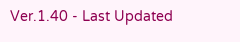Ver.1.40 - Last Updated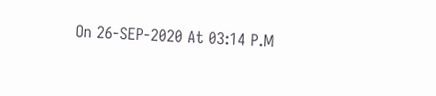On 26-SEP-2020 At 03:14 P.M